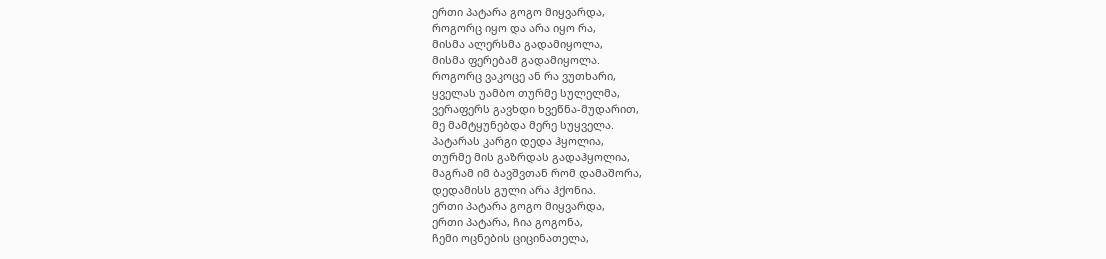ერთი პატარა გოგო მიყვარდა,
როგორც იყო და არა იყო რა,
მისმა ალერსმა გადამიყოლა,
მისმა ფერებამ გადამიყოლა.
როგორც ვაკოცე ან რა ვუთხარი,
ყველას უამბო თურმე სულელმა,
ვერაფერს გავხდი ხვეწნა-მუდარით,
მე მამტყუნებდა მერე სუყველა.
პატარას კარგი დედა ჰყოლია,
თურმე მის გაზრდას გადაჰყოლია,
მაგრამ იმ ბავშვთან რომ დამაშორა,
დედამისს გული არა ჰქონია.
ერთი პატარა გოგო მიყვარდა,
ერთი პატარა, ჩია გოგონა,
ჩემი ოცნების ციცინათელა,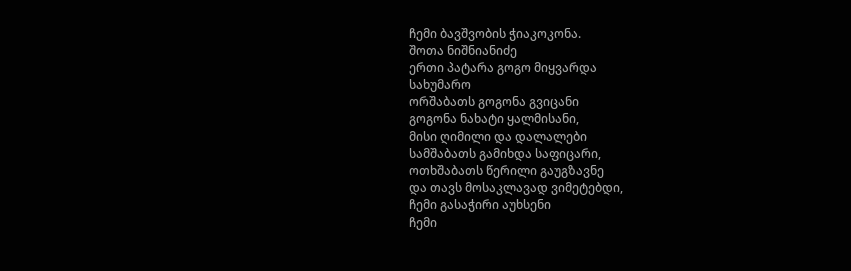ჩემი ბავშვობის ჭიაკოკონა.
შოთა ნიშნიანიძე
ერთი პატარა გოგო მიყვარდა
სახუმარო
ორშაბათს გოგონა გვიცანი
გოგონა ნახატი ყალმისანი,
მისი ღიმილი და დალალები
სამშაბათს გამიხდა საფიცარი,
ოთხშაბათს წერილი გაუგზავნე
და თავს მოსაკლავად ვიმეტებდი,
ჩემი გასაჭირი აუხსენი
ჩემი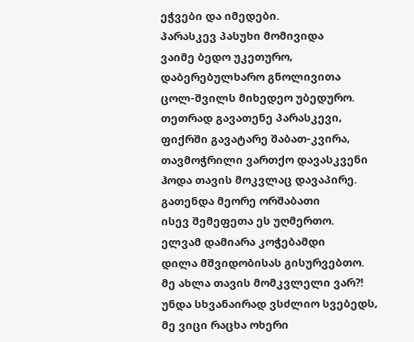ეჭვები და იმედები.
პარასკევ პასუხი მომივიდა
ვაიმე ბედო უკეთურო,
დაბერებულხარო გნოლივითა
ცოლ-შვილს მიხედეო უბედურო.
თეთრად გავათენე პარასკევი,
ფიქრში გავატარე შაბათ-კვირა,
თავმოჭრილი ვართქო დავასკვენი
ჰოდა თავის მოკვლაც დავაპირე.
გათენდა მეორე ორშაბათი
ისევ შემეფეთა ეს უღმერთო.
ელვამ დამიარა კოჭებამდი
დილა მშვიდობისას გისურვებთო.
მე ახლა თავის მომკვლელი ვარ?!
უნდა სხვანაირად ვსძლიო სვებედს,
მე ვიცი რაცხა ოხერი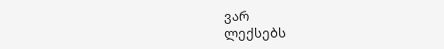ვარ
ლექსებს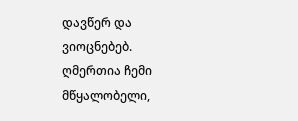დავწერ და ვიოცნებებ.
ღმერთია ჩემი მწყალობელი,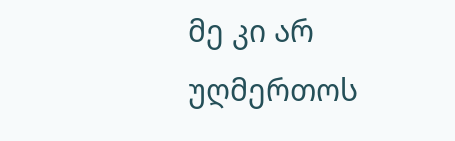მე კი არ უღმერთოს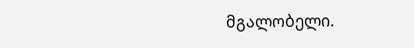მგალობელი.